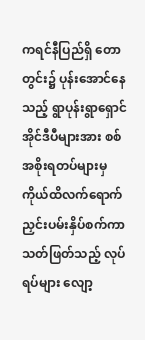ကရင်နီပြည်ရှိ တောတွင်း၌ ပုန်းအောင်နေသည့် ရွာပုန်းရွာရှောင် အိုင်ဒီပီများအား စစ်အစိုးရတပ်များမှ ကိုယ်ထိလက်ရောက် ညှင်းပမ်းနှိပ်စက်ကာ သတ်ဖြတ်သည့် လုပ်ရပ်များ လျော့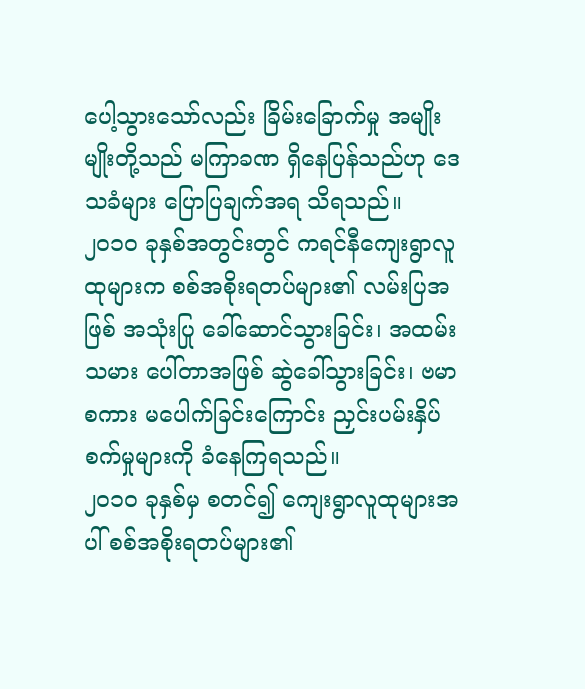ပေါ့သွားသော်လည်း ခြိမ်းခြောက်မှု အမျိုးမျိုးတို့သည် မကြာခဏ ရှိနေပြန်သည်ဟု ဒေသခံများ ပြောပြချက်အရ သိရသည်။
၂၀၁၀ ခုနှစ်အတွင်းတွင် ကရင်နီကျေးရွာလူထုများက စစ်အစိုးရတပ်များ၏ လမ်းပြအဖြစ် အသုံးပြု ခေါ်ဆောင်သွားခြင်း၊ အထမ်းသမား ပေါ်တာအဖြစ် ဆွဲခေါ်သွားခြင်း၊ ဗမာစကား မပေါက်ခြင်းကြောင်း ညှင်းပမ်းနှိပ်စက်မှုများကို ခံနေကြရသည်။
၂၀၁၀ ခုနှစ်မှ စတင်၍ ကျေးရွာလူထုများအပါ် စစ်အစိုးရတပ်များ၏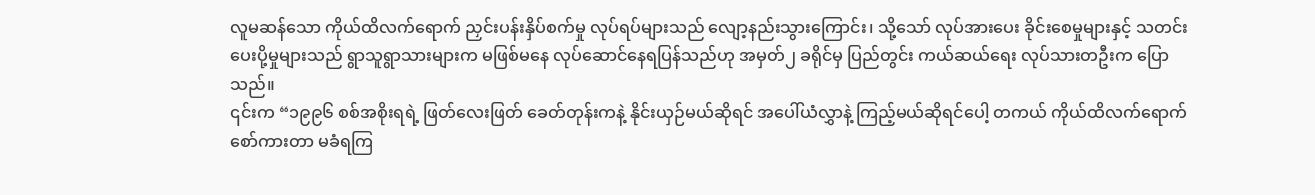လူမဆန်သော ကိုယ်ထိလက်ရောက် ညှင်းပန်းနှိပ်စက်မှု လုပ်ရပ်များသည် လျော့နည်းသွားကြောင်း၊ သို့သော် လုပ်အားပေး ခိုင်းစေမှုများနှင့် သတင်းပေးပို့မှုများသည် ရွာသူရွာသားများက မဖြစ်မနေ လုပ်ဆောင်နေရပြန်သည်ဟု အမှတ်၂ ခရိုင်မှ ပြည်တွင်း ကယ်ဆယ်ရေး လုပ်သားတဦးက ပြောသည်။
၎င်းက “၁၉၉၆ စစ်အစိုးရရဲ့ ဖြတ်လေးဖြတ် ခေတ်တုန်းကနဲ့ နိုင်းယှဉ်မယ်ဆိုရင် အပေါ်ယံလွှာနဲ့ ကြည့်မယ်ဆိုရင်ပေါ့ တကယ် ကိုယ်ထိလက်ရောက် စော်ကားတာ မခံရကြ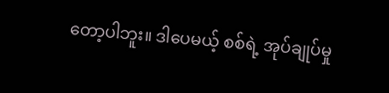တော့ပါဘူး။ ဒါပေမယ့် စစ်ရဲ့ အုပ်ချုပ်မှု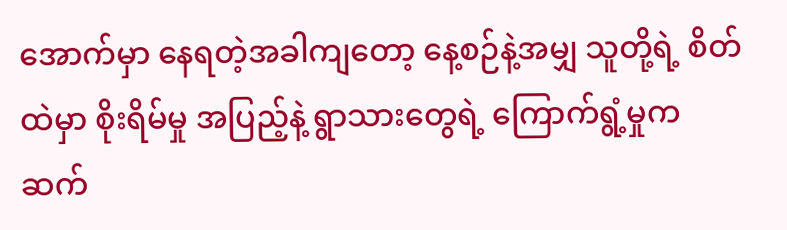အောက်မှာ နေရတဲ့အခါကျတော့ နေ့စဉ်နဲ့အမျှ သူတို့ရဲ့ စိတ်ထဲမှာ စိုးရိမ်မှု အပြည့်နဲ့ ရွာသားတွေရဲ့ ကြောက်ရွံ့မှုက ဆက်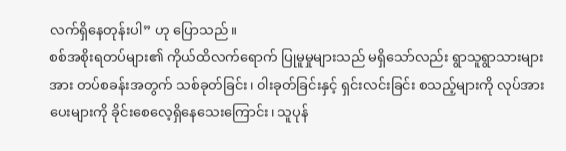လက်ရှိနေတုန်းပါ” ဟု ပြောသည်။
စစ်အစိုးရတပ်များ၏ ကိုယ်ထိလက်ရောက် ပြုမူမှုများသည် မရှိသော်လည်း ရွာသူရွာသားများအား တပ်စခန်းအတွက် သစ်ခုတ်ခြင်း၊ ၀ါးခုတ်ခြင်းနှင့် ရှင်းလင်းခြင်း စသည့်များကို လုပ်အားပေးများကို ခိုင်းစေလေ့ရှိနေသေးကြောင်း၊ သူပုန်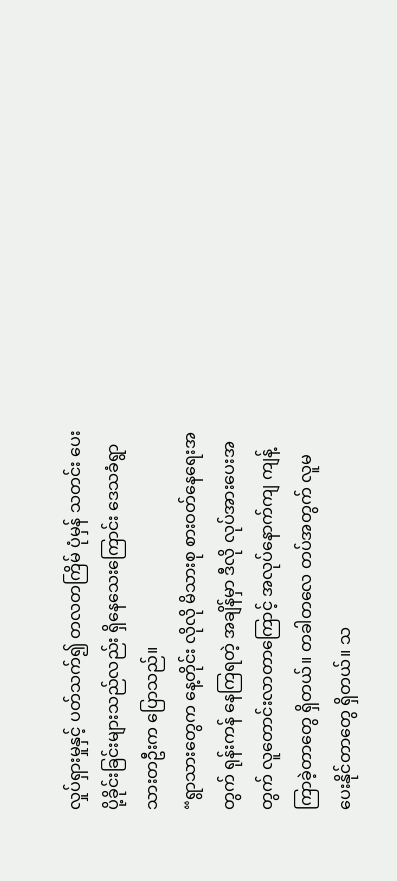လှုပ်ရှားမှုနှင့် ပတ်သက်၍ တလတကြိမ် ပုံမှန် သတင်း ပေးပို့ခိုင်းခြင်းများသည်လည်း ရှိနေသေးကြောင်း ဒေသခံရွာသားတဦးက ပြောသည်။
“ရွာသားတွေက နေ့တိုင်း လိုလို မိသားစု စားဝတ်နေရေးအတွက် ရုန်းကန် နေကြရတဲ့ အချိန်မှာ ဒီလို လုပ်အားပေးအတွက် လူတောင်းလာတာကြောင့် အလုပ်နောက်ကျ ကျန့်ကြာခဲ့တာတွေ ရှိတယ်။ တခါတလေ တပ်အတွက် လူမပေးနိုင်တာတွေ ရှိတယ်။ သ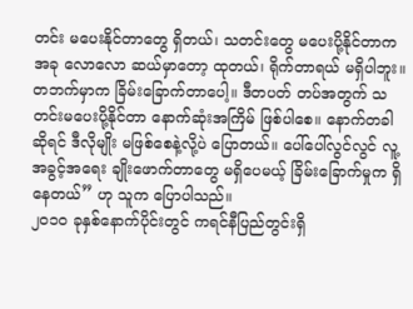တင်း မပေးနိုင်တာတွေ ရှိတယ်၊ သတင်းတွေ မပေးပို့နိုင်တာက အခု လောလော ဆယ်မှာတော့ ထုတယ်၊ ရိုက်တာရယ် မရှိပါဘူး။ တဘက်မှာက ခြိမ်းခြောက်တာပေါ့။ ဒီတပတ် တပ်အတွက် သတင်းမပေးပို့နိုင်တာ နောက်ဆုံးအကြိမ် ဖြစ်ပါစေ။ နောက်တခါ ဆိုရင် ဒီလိုမျိုး မဖြစ်စေနဲ့လို့ပဲ ပြောတယ်။ ပေါ်ပေါ်လွင်လွင် လူ့အခွင့်အရေး ချိုးဖောက်တာတွေ မရှိပေမယ့် ခြိမ်းခြောက်မှုက ရှိနေတယ်” ဟု သူက ပြောပါသည်။
၂၀၁၀ ခုနှစ်နောက်ပိုင်းတွင် ကရင်နီပြည်တွင်းရှိ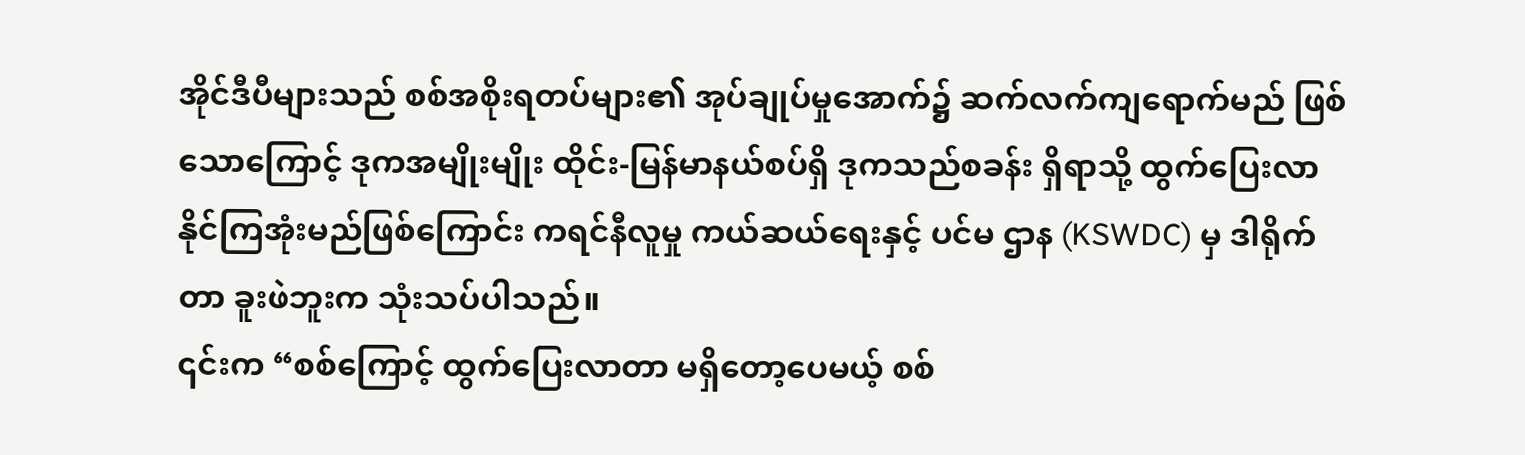အိုင်ဒီပီများသည် စစ်အစိုးရတပ်များ၏ အုပ်ချုပ်မှုအောက်၌ ဆက်လက်ကျရောက်မည် ဖြစ်သောကြောင့် ဒုကအမျိုးမျိုး ထိုင်း-မြန်မာနယ်စပ်ရှိ ဒုကသည်စခန်း ရှိရာသို့ ထွက်ပြေးလာနိုင်ကြအုံးမည်ဖြစ်ကြောင်း ကရင်နီလူမှု ကယ်ဆယ်ရေးနှင့် ပင်မ ဌာန (KSWDC) မှ ဒါရိုက်တာ ခူးဖဲဘူးက သုံးသပ်ပါသည်။
၎င်းက “စစ်ကြောင့် ထွက်ပြေးလာတာ မရှိတော့ပေမယ့် စစ်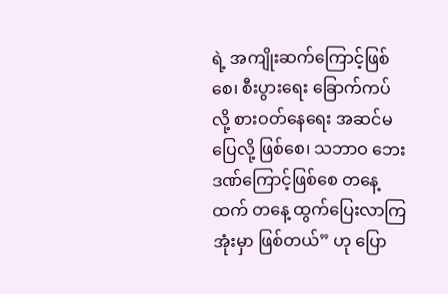ရဲ့ အကျိုးဆက်ကြောင့်ဖြစ်စေ၊ စီးပွားရေး ခြောက်ကပ်လို့ စားဝတ်နေရေး အဆင်မပြေလို့ ဖြစ်စေ၊ သဘာဝ ဘေးဒဏ်ကြောင့်ဖြစ်စေ တနေ့ထက် တနေ့ ထွက်ပြေးလာကြအုံးမှာ ဖြစ်တယ်” ဟု ပြော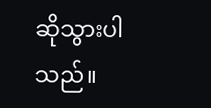ဆိုသွားပါသည်။